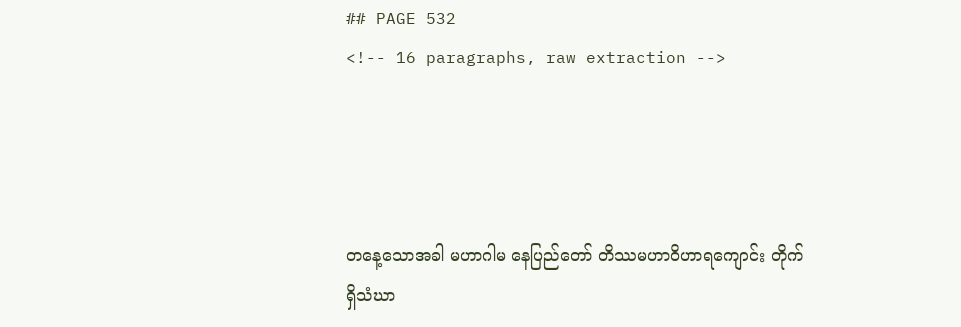## PAGE 532
<!-- 16 paragraphs, raw extraction -->




တနေ့သောအခါ မဟာဂါမ နေပြည်တော် တိဿမဟာဝိဟာရကျောင်း တိုက်ရှိသံဃာ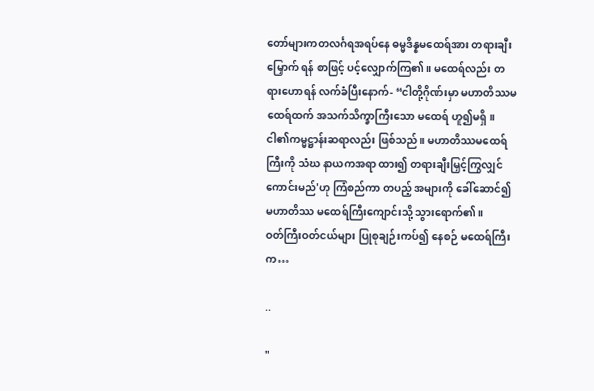တော်များကတလင်္ဂရအရပ်နေ ဓမ္မဒိန္နမထေရ်အား တရားချီးမြှောက် ရန် စာဖြင့် ပင့်လျှောက်ကြ၏။ မထေရ်လည်း တရားဟောရန် လက်ခံပြီးနောက်- “ငါတို့ဂိုဏ်းမှာ မဟာတိဿမထေရ်ထက် အသက်သိက္ခာကြီးသော မထေရ် ဟူ၍မရှိ။ ငါ၏ကမ္မဋ္ဌာန်းဆရာလည်း ဖြစ်သည်။ မဟာတိဿမထေရ်ကြီးကို သံဃ နာယကအရာ ထား၍ တရားချီးမြှင့်ကြွလျှင် ကောင်းမည်'ဟု ကြံစည်ကာ တပည့် အများကို ခေါ်ဆောင်၍ မဟာတိဿ မထေရ်ကြီးကျောင်းသို့ သွားရောက်၏။
ဝတ်ကြီးဝတ်ငယ်များ ပြုစုချဉ်းကပ်၍ နေစဉ် မထေရ်ကြီးက…

..

"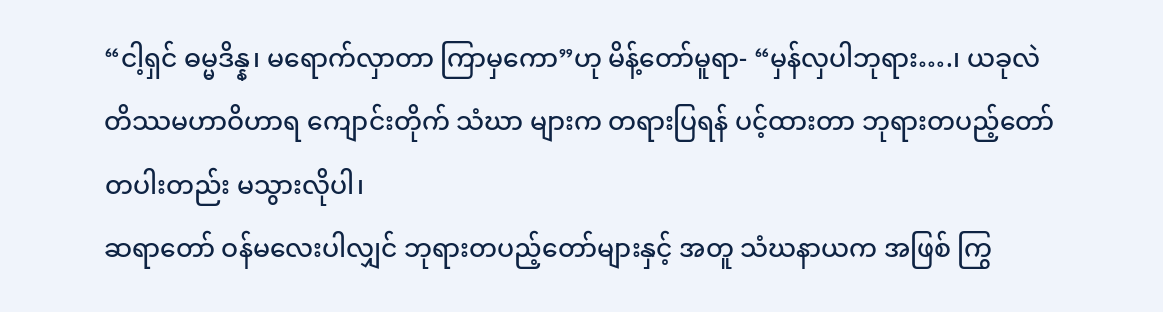“ငါ့ရှင် ဓမ္မဒိန္န၊ မရောက်လှာတာ ကြာမှကော”ဟု မိန့်တော်မူရာ- “မှန်လှပါဘုရား….၊ ယခုလဲ တိဿမဟာဝိဟာရ ကျောင်းတိုက် သံဃာ များက တရားပြရန် ပင့်ထားတာ ဘုရားတပည့်တော် တပါးတည်း မသွားလိုပါ၊
ဆရာတော် ဝန်မလေးပါလျှင် ဘုရားတပည့်တော်များနှင့် အတူ သံဃနာယက အဖြစ် ကြွ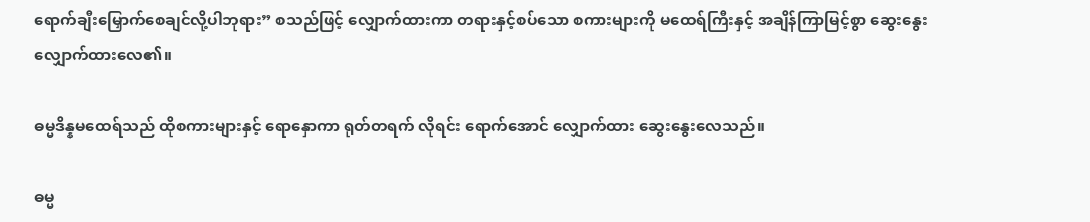ရောက်ချီးမြှောက်စေချင်လို့ပါဘုရား” စသည်ဖြင့် လျှောက်ထားကာ တရားနှင့်စပ်သော စကားများကို မထေရ်ကြီးနှင့် အချိန်ကြာမြင့်စွာ ဆွေးနွေး လျှောက်ထားလေ၏။

ဓမ္မဒိန္နမထေရ်သည် ထိုစကားများနှင့် ရောနှောကာ ရုတ်တရက် လိုရင်း ရောက်အောင် လျှောက်ထား ဆွေးနွေးလေသည်။

ဓမ္မ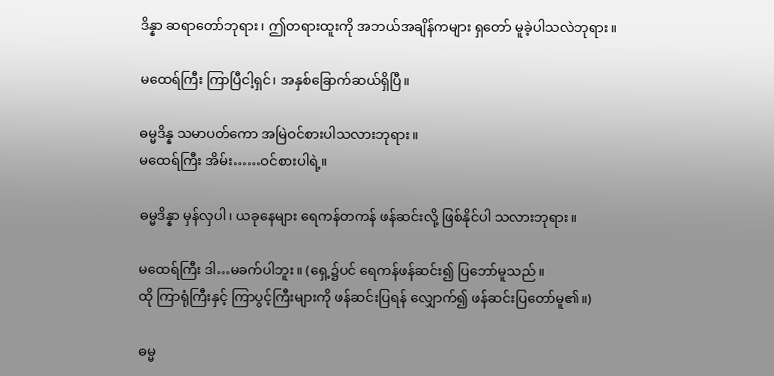ဒိန္နာ ဆရာတော်ဘုရား၊ ဤတရားထူးကို အဘယ်အချိန်ကများ ရှတော် မူခဲ့ပါသလဲဘုရား။

မထေရ်ကြီး ကြာပြီငါ့ရှင်၊ အနှစ်ခြောက်ဆယ်ရှိပြီ။

ဓမ္မဒိန္န သမာပတ်ကော အမြဲဝင်စားပါသလားဘုရား။
မထေရ်ကြီး အိမ်း……ဝင်စားပါရဲ့။

ဓမ္မဒိန္နာ မှန်လှပါ၊ ယခုနေများ ရေကန်တကန် ဖန်ဆင်းလို့ ဖြစ်နိုင်ပါ သလားဘုရား။

မထေရ်ကြီး ဒါ…မခက်ပါဘူး။ (ရှေ့၌ပင် ရေကန်ဖန်ဆင်း၍ ပြဘော်မူသည်။
ထို ကြာရုံကြီးနှင့် ကြာပွင့်ကြီးများကို ဖန်ဆင်းပြရန် လျှောက်၍ ဖန်ဆင်းပြတော်မူ၏။)

ဓမ္မ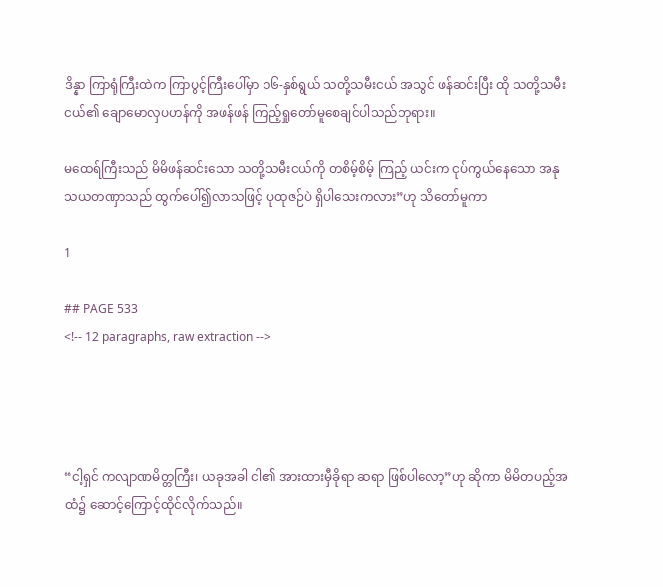ဒိန္နာ ကြာရုံကြီးထဲက ကြာပွင့်ကြီးပေါ်မှာ ၁၆-နှစ်ရွယ် သတို့သမီးငယ် အသွင် ဖန်ဆင်းပြီး ထို သတို့သမီးငယ်၏ ချောမောလှပဟန်ကို အဖန်ဖန် ကြည့်ရှုတော်မူစေချင်ပါသည်ဘုရား။

မထေရ်ကြီးသည် မိမိဖန်ဆင်းသော သတို့သမီးငယ်ကို တစိမ့်စိမ့် ကြည့် ယင်းက ငုပ်ကွယ်နေသော အနုသယတဏှာသည် ထွက်ပေါ်၍လာသဖြင့် ပုထုဇဉ်ပဲ ရှိပါသေးကလား”ဟု သိတော်မူကာ

1

## PAGE 533
<!-- 12 paragraphs, raw extraction -->




“ငါ့ရှင် ကလျာဏမိတ္တကြီး၊ ယခုအခါ ငါ၏ အားထားမှီခိုရာ ဆရာ ဖြစ်ပါလော့”ဟု ဆိုကာ မိမိတပည့်အထံ၌ ဆောင့်ကြောင့်ထိုင်လိုက်သည်။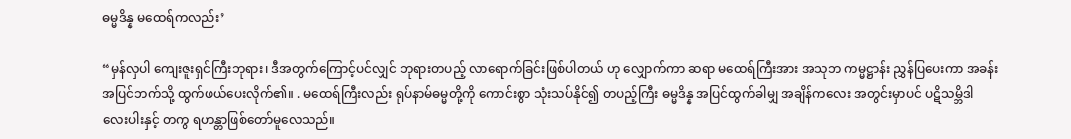ဓမ္မဒိန္န မထေရ်ကလည်း’

“မှန်လှပါ ကျေးဇူးရှင်ကြီးဘုရား၊ ဒီအတွက်ကြောင့်ပင်လျှင် ဘုရားတပည့် လာရောက်ခြင်းဖြစ်ပါတယ် ဟု လျှောက်ကာ ဆရာ မထေရ်ကြီးအား အသုဘ ကမ္မဋ္ဌာန်း ညွှန်ပြပေးကာ အခန်းအပြင်ဘက်သို့ ထွက်ဖယ်ပေးလိုက်၏။ . မထေရ်ကြီးလည်း ရုပ်နာမ်ဓမ္မတို့ကို ကောင်းစွာ သုံးသပ်နိုင်၍ တပည့်ကြီး ဓမ္မဒိန္န အပြင်ထွက်ခါမျှ အချိန်ကလေး အတွင်းမှာပင် ပဋိသမ္ဘိဒါ လေးပါးနှင့် တကွ ရဟန္တာဖြစ်တော်မူလေသည်။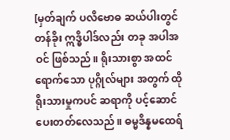[မှတ်ချက် ပလိဗောဓ ဆယ်ပါးတွင် တန်ခိုး ဣဒ္ဓိပါဒ်လည်း တခု အပါအဝင် ဖြစ်သည်။ ရိုးသားစွာ အထင်ရောက်သော ပုဂ္ဂိုလ်များ အတွက် ထို ရိုးသားမှုကပင် ဆရာကို ပင့်ဆောင် ပေးတတ်လေသည်။ ဓမ္မဒိန္နမထေရ်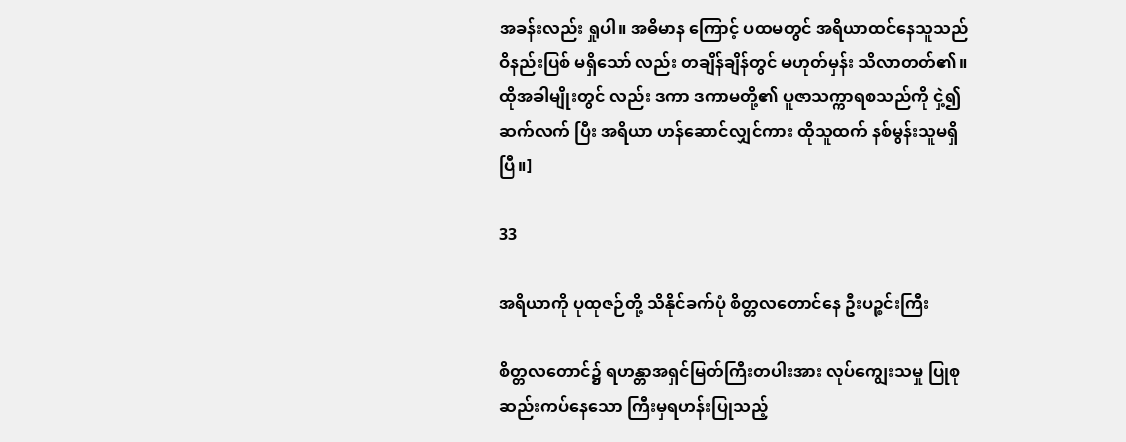အခန်းလည်း ရှုပါ။ အဓိမာန ကြောင့် ပထမတွင် အရိယာထင်နေသူသည် ဝိနည်းပြစ် မရှိသော် လည်း တချိန်ချိန်တွင် မဟုတ်မှန်း သိလာတတ်၏။ ထိုအခါမျိုးတွင် လည်း ဒကာ ဒကာမတို့၏ ပူဇာသက္ကာရစသည်ကို ငှဲ့၍ ဆက်လက် ပြီး အရိယာ ဟန်ဆောင်လျှင်ကား ထိုသူထက် နစ်မွန်းသူမရှိပြီ။]

33

အရိယာကို ပုထုဇဉ်တို့ သိနိုင်ခက်ပုံ စိတ္တလတောင်နေ ဦးပဉ္စင်းကြီး

စိတ္တလတောင်၌ ရဟန္တာအရှင်မြတ်ကြီးတပါးအား လုပ်ကျွေးသမှု ပြုစု ဆည်းကပ်နေသော ကြီးမှရဟန်းပြုသည့်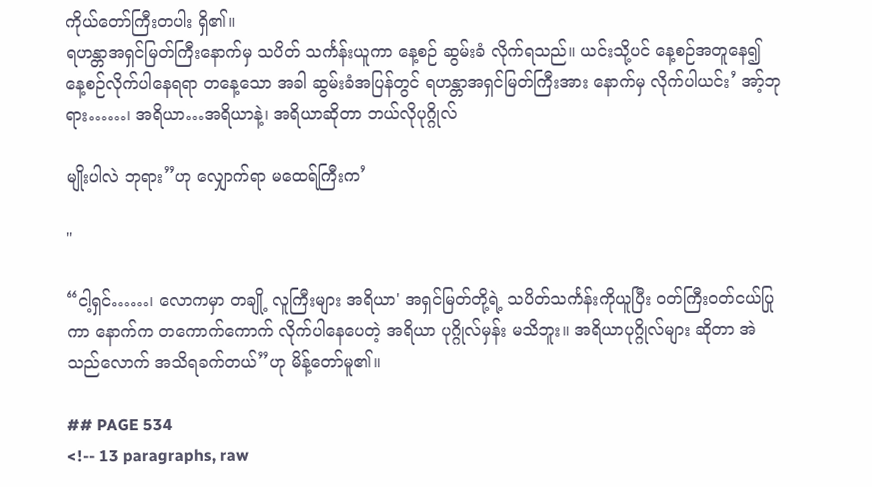ကိုယ်တော်ကြီးတပါး ရှိ၏။
ရဟန္တာအရှင်မြတ်ကြီးနောက်မှ သပိတ် သင်္ကန်းယူကာ နေ့စဉ် ဆွမ်းခံ လိုက်ရသည်။ ယင်းသို့ပင် နေ့စဉ်အတူနေ၍ နေ့စဉ်လိုက်ပါနေရရာ တနေ့သော အခါ ဆွမ်းခံအပြန်တွင် ရဟန္တာအရှင်မြတ်ကြီးအား နောက်မှ လိုက်ပါယင်း’ အာ့်ဘုရား……၊ အရိယာ…အရိယာနဲ့၊ အရိယာဆိုတာ ဘယ်လိုပုဂ္ဂိုလ်

မျိုးပါလဲ ဘုရား”ဟု လျှောက်ရာ မထေရ်ကြီးက’

"

“ငါ့ရှင်……၊ လောကမှာ တချို့ လူကြီးများ အရိယာ' အရှင်မြတ်တို့ရဲ့ သပိတ်သင်္ကန်းကိုယူပြီး ဝတ်ကြီးဝတ်ငယ်ပြုကာ နောက်က တကောက်ကောက် လိုက်ပါနေပေတဲ့ အရိယာ ပုဂ္ဂိုလ်မှန်း မသိဘူး။ အရိယာပုဂ္ဂိုလ်များ ဆိုတာ အဲသည်လောက် အသိရခက်တယ်”ဟု မိန့်တော်မူ၏။

## PAGE 534
<!-- 13 paragraphs, raw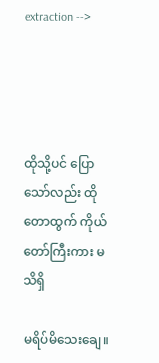extraction -->




ထိုသို့ပင် ပြောသော်လည်း ထိုတောထွက် ကိုယ်တော်ကြီးကား မသိရှိ

မရိပ်မိသေးချေ။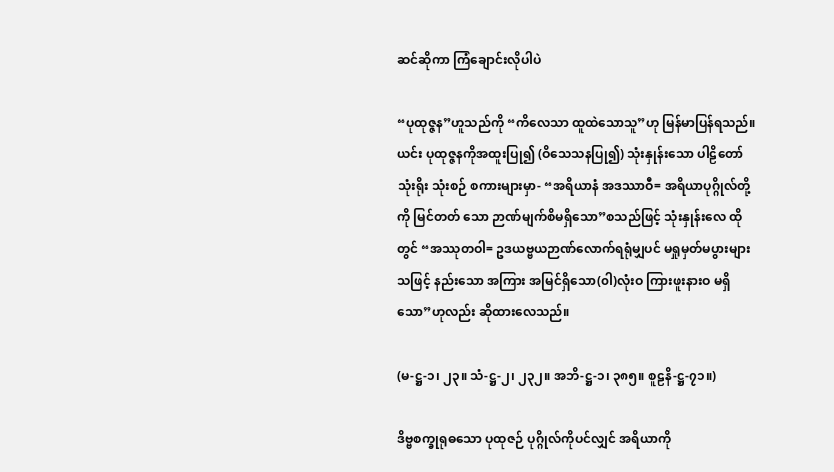ဆင်ဆိုကာ ကြံချောင်းလိုပါပဲ

“ပုထုဇ္ဇန”ဟူသည်ကို “ကိလေသာ ထူထဲသောသူ”ဟု မြန်မာပြန်ရသည်။
ယင်း ပုထုဇ္ဇနကိုအထူးပြု၍ (ဝိသေသနပြု၍) သုံးနှုန်းသော ပါဠိတော် သုံးရိုး သုံးစဉ် စကားများမှာ- “အရိယာနံ အဒဿာဝီ= အရိယာပုဂ္ဂိုလ်တို့ကို မြင်တတ် သော ဉာဏ်မျက်စိမရှိသော”စသည်ဖြင့် သုံးနှုန်းလေ ထိုတွင် “အဿုတဝါ= ဥဒယဗ္ဗယဉာဏ်လောက်ရရုံမျှပင် မရှုမှတ်မပွားများသဖြင့် နည်းသော အကြား အမြင်ရှိသော(၀ါ)လုံးဝ ကြားဖူးနားဝ မရှိသော”ဟုလည်း ဆိုထားလေသည်။

(မ-ဋ္ဌ-၁၊ ၂၃။ သံ-ဋ္ဌ-၂၊ ၂၃၂။ အဘိ-ဋ္ဌ-၁၊ ၃၈၅။ စူဠနိ-ဋ္ဌ-၇၁။)

ဒိဗ္ဗစက္ခုရုဓသော ပုထုဇဉ် ပုဂ္ဂိုလ်ကိုပင်လျှင် အရိယာကို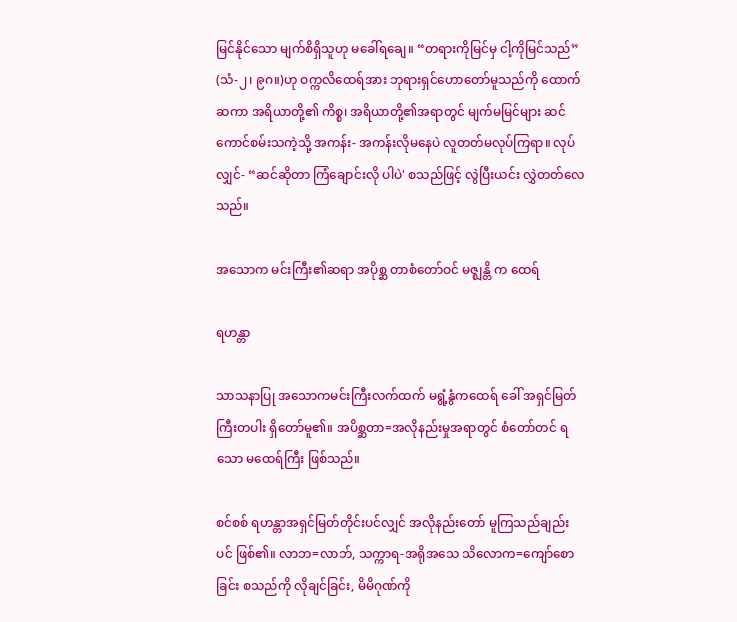မြင်နိုင်သော မျက်စိရှိသူဟု မခေါ်ရချေ။ “တရားကိုမြင်မှ ငါ့ကိုမြင်သည်” (သံ-၂၊ ၉ဂ။)ဟု ဝက္ကလိထေရ်အား ဘုရားရှင်ဟောတော်မူသည်ကို ထောက်ဆကာ အရိယာတို့၏ ကိစ္စ၊ အရိယာတို့၏အရာတွင် မျက်မမြင်များ ဆင်ကောင်စမ်းသကဲ့သို့ အကန်း- အကန်းလိုမနေပဲ လူတတ်မလုပ်ကြရာ။ လုပ်လျှင်- “ဆင်ဆိုတာ ကြံချောင်းလို ပါပဲ' စသည်ဖြင့် လွဲပြီးယင်း လွှဲတတ်လေသည်။

အသောက မင်းကြီး၏ဆရာ အပိုစ္ဆ တာစံတော်ဝင် မဇ္ဈန္တိ က ထေရ်

ရဟန္တာ

သာသနာပြု အသောကမင်းကြီးလက်ထက် မရွံ့နွံကထေရ် ခေါ် အရှင်မြတ်ကြီးတပါး ရှိတော်မူ၏။ အပိစ္ဆတာ=အလိုနည်းမှုအရာတွင် စံတော်တင် ရသော မထေရ်ကြီး ဖြစ်သည်။

စင်စစ် ရဟန္တာအရှင်မြတ်တိုင်းပင်လျှင် အလိုနည်းတော် မူကြသည်ချည်း ပင် ဖြစ်၏။ လာဘ=လာဘ်, သက္ကာရ-အရိုအသေ သိလောက=ကျော်စောခြင်း စသည်ကို လိုချင်ခြင်း, မိမိဂုဏ်ကို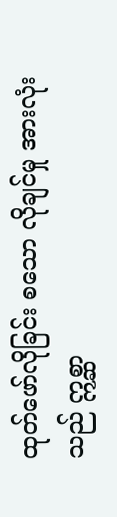ထုတ်ဖော်လိုခြင်း စသော လိုချင်မှု အားလုံး သည် ဣစ္ဆာ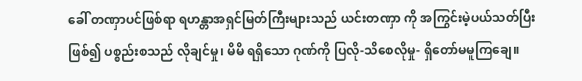ခေါ် တဏှာပင်ဖြစ်ရာ ရဟန္တာအရှင်မြတ်ကြီးများသည် ယင်းတဏှာ ကို အကြွင်းမဲ့ပယ်သတ်ပြီးဖြစ်၍ ပစ္စည်းစသည် လိုချင်မှု၊ မိမိ ရရှိသော ဂုဏ်ကို ပြလို-သိစေလိုမှု- ရှိတော်မမူကြချေ။